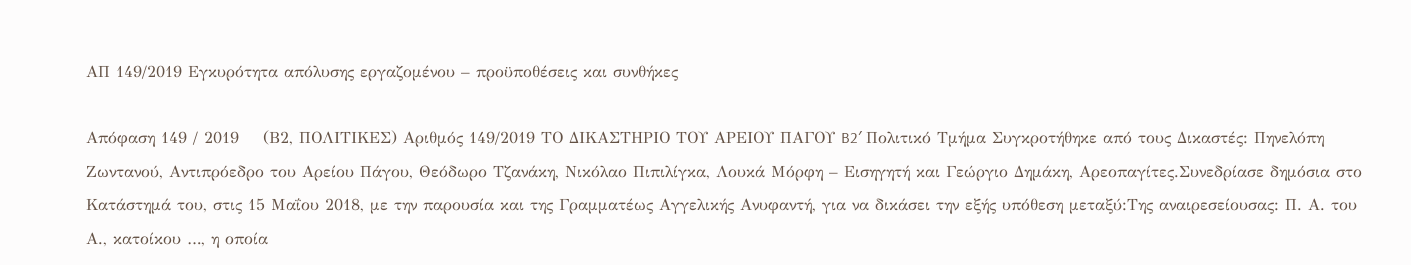ΑΠ 149/2019 Εγκυρότητα απόλυσης εργαζομένου – προϋποθέσεις και συνθήκες

Απόφαση 149 / 2019    (Β2, ΠΟΛΙΤΙΚΕΣ) Αριθμός 149/2019 ΤΟ ΔΙΚΑΣΤΗΡΙΟ ΤΟΥ ΑΡΕΙΟΥ ΠΑΓΟΥ B2′ Πολιτικό Τμήμα Συγκροτήθηκε από τους Δικαστές: Πηνελόπη Ζωντανού, Αντιπρόεδρο του Αρείου Πάγου, Θεόδωρο Τζανάκη, Νικόλαο Πιπιλίγκα, Λουκά Μόρφη – Εισηγητή και Γεώργιο Δημάκη, Αρεοπαγίτες.Συνεδρίασε δημόσια στο Κατάστημά του, στις 15 Μαΐου 2018, με την παρουσία και της Γραμματέως Αγγελικής Ανυφαντή, για να δικάσει την εξής υπόθεση μεταξύ:Της αναιρεσείουσας: Π. Α. του Α., κατοίκου …, η οποία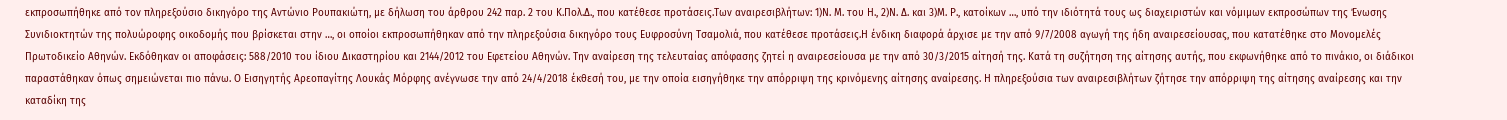εκπροσωπήθηκε από τον πληρεξούσιο δικηγόρο της Αντώνιο Ρουπακιώτη, με δήλωση του άρθρου 242 παρ. 2 του Κ.Πολ.Δ., που κατέθεσε προτάσεις.Των αναιρεσιβλήτων: 1)Ν. Μ. του Η., 2)Ν. Δ. και 3)Μ. Ρ., κατοίκων …, υπό την ιδιότητά τους ως διαχειριστών και νόμιμων εκπροσώπων της Ένωσης Συνιδιοκτητών της πολυώροφης οικοδομής που βρίσκεται στην …, οι οποίοι εκπροσωπήθηκαν από την πληρεξούσια δικηγόρο τους Ευφροσύνη Τσαμολιά, που κατέθεσε προτάσεις.Η ένδικη διαφορά άρχισε με την από 9/7/2008 αγωγή της ήδη αναιρεσείουσας, που κατατέθηκε στο Μονομελές Πρωτοδικείο Αθηνών. Εκδόθηκαν οι αποφάσεις: 588/2010 του ίδιου Δικαστηρίου και 2144/2012 του Εφετείου Αθηνών. Την αναίρεση της τελευταίας απόφασης ζητεί η αναιρεσείουσα με την από 30/3/2015 αίτησή της. Κατά τη συζήτηση της αίτησης αυτής, που εκφωνήθηκε από το πινάκιο, οι διάδικοι παραστάθηκαν όπως σημειώνεται πιο πάνω. Ο Εισηγητής Αρεοπαγίτης Λουκάς Μόρφης ανέγνωσε την από 24/4/2018 έκθεσή του, με την οποία εισηγήθηκε την απόρριψη της κρινόμενης αίτησης αναίρεσης. Η πληρεξούσια των αναιρεσιβλήτων ζήτησε την απόρριψη της αίτησης αναίρεσης και την καταδίκη της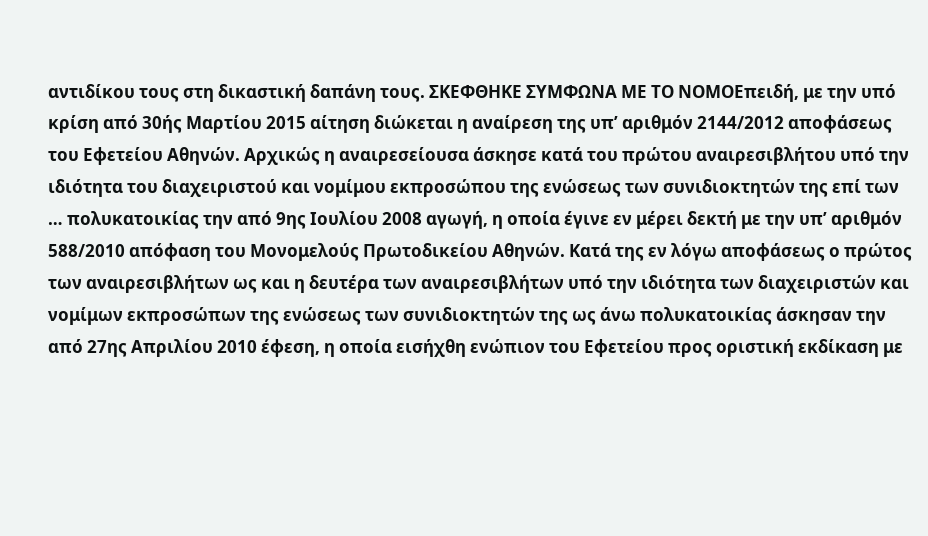αντιδίκου τους στη δικαστική δαπάνη τους. ΣΚΕΦΘΗΚΕ ΣΥΜΦΩΝΑ ΜΕ ΤΟ ΝΟΜΟΕπειδή, με την υπό κρίση από 30ής Μαρτίου 2015 αίτηση διώκεται η αναίρεση της υπ’ αριθμόν 2144/2012 αποφάσεως του Εφετείου Αθηνών. Αρχικώς η αναιρεσείουσα άσκησε κατά του πρώτου αναιρεσιβλήτου υπό την ιδιότητα του διαχειριστού και νομίμου εκπροσώπου της ενώσεως των συνιδιοκτητών της επί των … πολυκατοικίας την από 9ης Ιουλίου 2008 αγωγή, η οποία έγινε εν μέρει δεκτή με την υπ’ αριθμόν 588/2010 απόφαση του Μονομελούς Πρωτοδικείου Αθηνών. Κατά της εν λόγω αποφάσεως ο πρώτος των αναιρεσιβλήτων ως και η δευτέρα των αναιρεσιβλήτων υπό την ιδιότητα των διαχειριστών και νομίμων εκπροσώπων της ενώσεως των συνιδιοκτητών της ως άνω πολυκατοικίας άσκησαν την από 27ης Απριλίου 2010 έφεση, η οποία εισήχθη ενώπιον του Εφετείου προς οριστική εκδίκαση με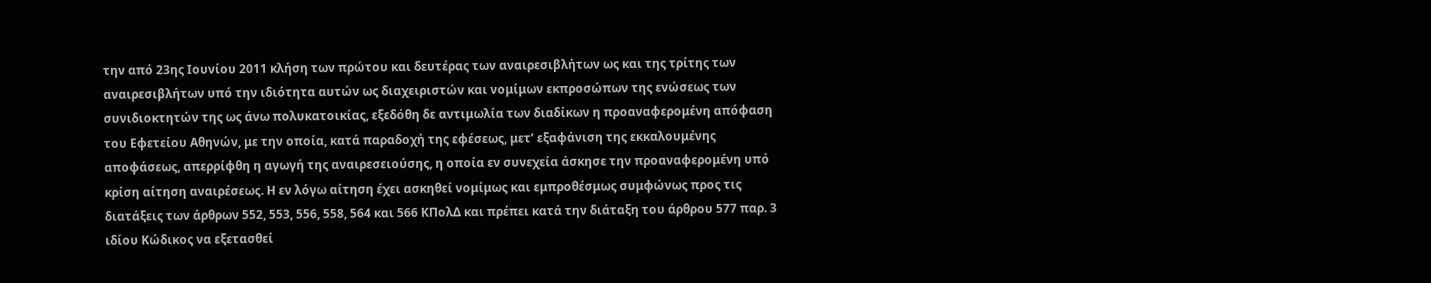την από 23ης Ιουνίου 2011 κλήση των πρώτου και δευτέρας των αναιρεσιβλήτων ως και της τρίτης των αναιρεσιβλήτων υπό την ιδιότητα αυτών ως διαχειριστών και νομίμων εκπροσώπων της ενώσεως των συνιδιοκτητών της ως άνω πολυκατοικίας, εξεδόθη δε αντιμωλία των διαδίκων η προαναφερομένη απόφαση του Εφετείου Αθηνών, με την οποία, κατά παραδοχή της εφέσεως, μετ’ εξαφάνιση της εκκαλουμένης αποφάσεως, απερρίφθη η αγωγή της αναιρεσειούσης, η οποία εν συνεχεία άσκησε την προαναφερομένη υπό κρίση αίτηση αναιρέσεως. Η εν λόγω αίτηση έχει ασκηθεί νομίμως και εμπροθέσμως συμφώνως προς τις διατάξεις των άρθρων 552, 553, 556, 558, 564 και 566 ΚΠολΔ και πρέπει κατά την διάταξη του άρθρου 577 παρ. 3 ιδίου Κώδικος να εξετασθεί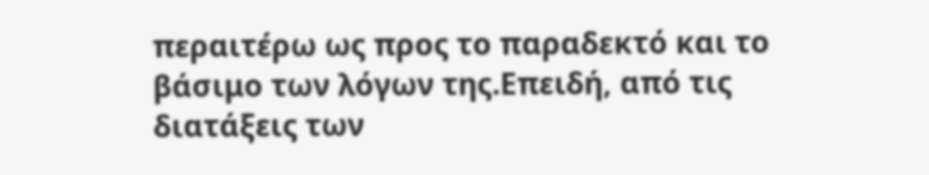περαιτέρω ως προς το παραδεκτό και το βάσιμο των λόγων της.Επειδή, από τις διατάξεις των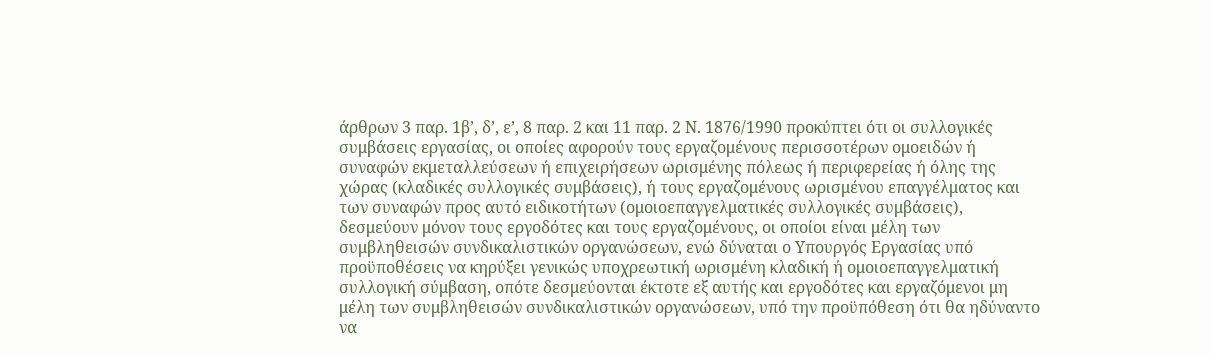άρθρων 3 παρ. 1β’, δ’, ε’, 8 παρ. 2 και 11 παρ. 2 Ν. 1876/1990 προκύπτει ότι οι συλλογικές συμβάσεις εργασίας, οι οποίες αφορούν τους εργαζομένους περισσοτέρων ομοειδών ή συναφών εκμεταλλεύσεων ή επιχειρήσεων ωρισμένης πόλεως ή περιφερείας ή όλης της χώρας (κλαδικές συλλογικές συμβάσεις), ή τους εργαζομένους ωρισμένου επαγγέλματος και των συναφών προς αυτό ειδικοτήτων (ομοιοεπαγγελματικές συλλογικές συμβάσεις), δεσμεύουν μόνον τους εργοδότες και τους εργαζομένους, οι οποίοι είναι μέλη των συμβληθεισών συνδικαλιστικών οργανώσεων, ενώ δύναται ο Υπουργός Εργασίας υπό προϋποθέσεις να κηρύξει γενικώς υποχρεωτική ωρισμένη κλαδική ή ομοιοεπαγγελματική συλλογική σύμβαση, οπότε δεσμεύονται έκτοτε εξ αυτής και εργοδότες και εργαζόμενοι μη μέλη των συμβληθεισών συνδικαλιστικών οργανώσεων, υπό την προϋπόθεση ότι θα ηδύναντο να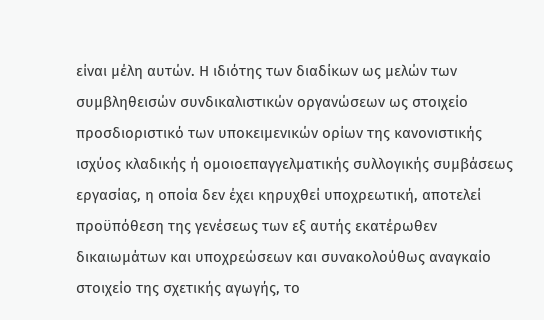είναι μέλη αυτών. Η ιδιότης των διαδίκων ως μελών των συμβληθεισών συνδικαλιστικών οργανώσεων ως στοιχείο προσδιοριστικό των υποκειμενικών ορίων της κανονιστικής ισχύος κλαδικής ή ομοιοεπαγγελματικής συλλογικής συμβάσεως εργασίας, η οποία δεν έχει κηρυχθεί υποχρεωτική, αποτελεί προϋπόθεση της γενέσεως των εξ αυτής εκατέρωθεν δικαιωμάτων και υποχρεώσεων και συνακολούθως αναγκαίο στοιχείο της σχετικής αγωγής, το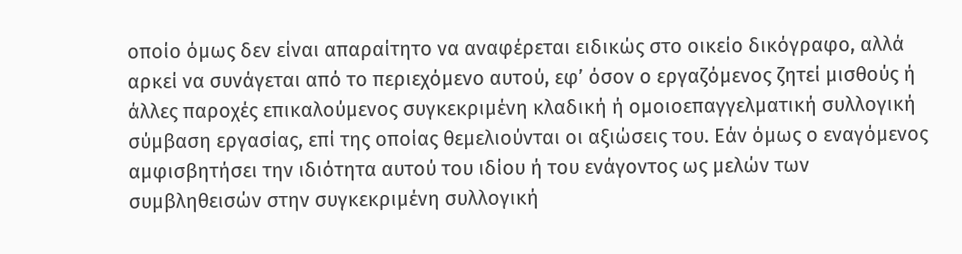οποίο όμως δεν είναι απαραίτητο να αναφέρεται ειδικώς στο οικείο δικόγραφο, αλλά αρκεί να συνάγεται από το περιεχόμενο αυτού, εφ’ όσον ο εργαζόμενος ζητεί μισθούς ή άλλες παροχές επικαλούμενος συγκεκριμένη κλαδική ή ομοιοεπαγγελματική συλλογική σύμβαση εργασίας, επί της οποίας θεμελιούνται οι αξιώσεις του. Εάν όμως ο εναγόμενος αμφισβητήσει την ιδιότητα αυτού του ιδίου ή του ενάγοντος ως μελών των συμβληθεισών στην συγκεκριμένη συλλογική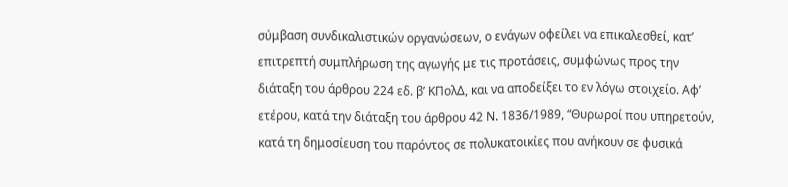σύμβαση συνδικαλιστικών οργανώσεων, ο ενάγων οφείλει να επικαλεσθεί, κατ’ επιτρεπτή συμπλήρωση της αγωγής με τις προτάσεις, συμφώνως προς την διάταξη του άρθρου 224 εδ. β’ ΚΠολΔ, και να αποδείξει το εν λόγω στοιχείο. Αφ’ ετέρου, κατά την διάταξη του άρθρου 42 Ν. 1836/1989, “Θυρωροί που υπηρετούν, κατά τη δημοσίευση του παρόντος σε πολυκατοικίες που ανήκουν σε φυσικά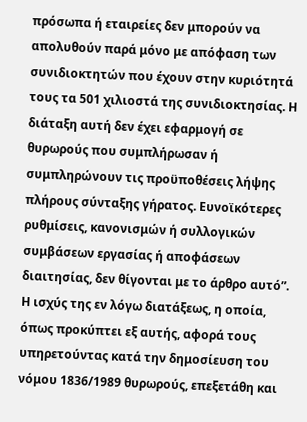πρόσωπα ή εταιρείες δεν μπορούν να απολυθούν παρά μόνο με απόφαση των συνιδιοκτητών που έχουν στην κυριότητά τους τα 501 χιλιοστά της συνιδιοκτησίας. Η διάταξη αυτή δεν έχει εφαρμογή σε θυρωρούς που συμπλήρωσαν ή συμπληρώνουν τις προϋποθέσεις λήψης πλήρους σύνταξης γήρατος. Ευνοϊκότερες ρυθμίσεις, κανονισμών ή συλλογικών συμβάσεων εργασίας ή αποφάσεων διαιτησίας, δεν θίγονται με το άρθρο αυτό”. Η ισχύς της εν λόγω διατάξεως, η οποία, όπως προκύπτει εξ αυτής, αφορά τους υπηρετούντας κατά την δημοσίευση του νόμου 1836/1989 θυρωρούς, επεξετάθη και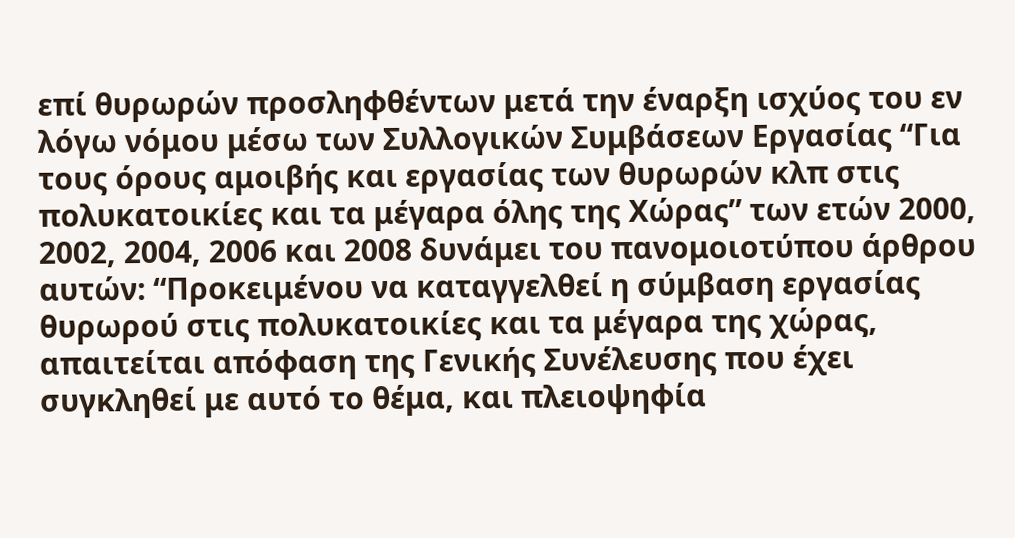επί θυρωρών προσληφθέντων μετά την έναρξη ισχύος του εν λόγω νόμου μέσω των Συλλογικών Συμβάσεων Εργασίας “Για τους όρους αμοιβής και εργασίας των θυρωρών κλπ στις πολυκατοικίες και τα μέγαρα όλης της Χώρας” των ετών 2000, 2002, 2004, 2006 και 2008 δυνάμει του πανομοιοτύπου άρθρου αυτών: “Προκειμένου να καταγγελθεί η σύμβαση εργασίας θυρωρού στις πολυκατοικίες και τα μέγαρα της χώρας, απαιτείται απόφαση της Γενικής Συνέλευσης που έχει συγκληθεί με αυτό το θέμα, και πλειοψηφία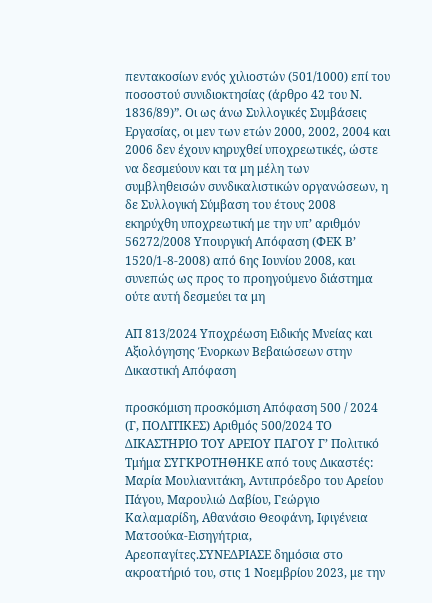πεντακοσίων ενός χιλιοστών (501/1000) επί του ποσοστού συνιδιοκτησίας (άρθρο 42 του Ν. 1836/89)”. Οι ως άνω Συλλογικές Συμβάσεις Εργασίας, οι μεν των ετών 2000, 2002, 2004 και 2006 δεν έχουν κηρυχθεί υποχρεωτικές, ώστε να δεσμεύουν και τα μη μέλη των συμβληθεισών συνδικαλιστικών οργανώσεων, η δε Συλλογική Σύμβαση του έτους 2008 εκηρύχθη υποχρεωτική με την υπ’ αριθμόν 56272/2008 Υπουργική Απόφαση (ΦΕΚ Β’ 1520/1-8-2008) από 6ης Ιουνίου 2008, και συνεπώς ως προς το προηγούμενο διάστημα ούτε αυτή δεσμεύει τα μη

ΑΠ 813/2024 Υποχρέωση Ειδικής Μνείας και Αξιολόγησης Ένορκων Βεβαιώσεων στην Δικαστική Απόφαση

προσκόμιση προσκόμιση Απόφαση 500 / 2024    (Γ, ΠΟΛΙΤΙΚΕΣ) Αριθμός 500/2024 ΤΟ ΔΙΚΑΣΤΗΡΙΟ ΤΟΥ ΑΡΕΙΟΥ ΠΑΓΟΥ Γ’ Πολιτικό Τμήμα ΣΥΓΚΡΟΤΗΘΗΚΕ από τους Δικαστές: Μαρία Μουλιανιτάκη, Αντιπρόεδρο του Αρείου Πάγου, Μαρουλιώ Δαβίου, Γεώργιο Καλαμαρίδη, Αθανάσιο Θεοφάνη, Ιφιγένεια Ματσούκα-Εισηγήτρια, Αρεοπαγίτες.ΣΥΝΕΔΡΙΑΣΕ δημόσια στο ακροατήριό του, στις 1 Νοεμβρίου 2023, με την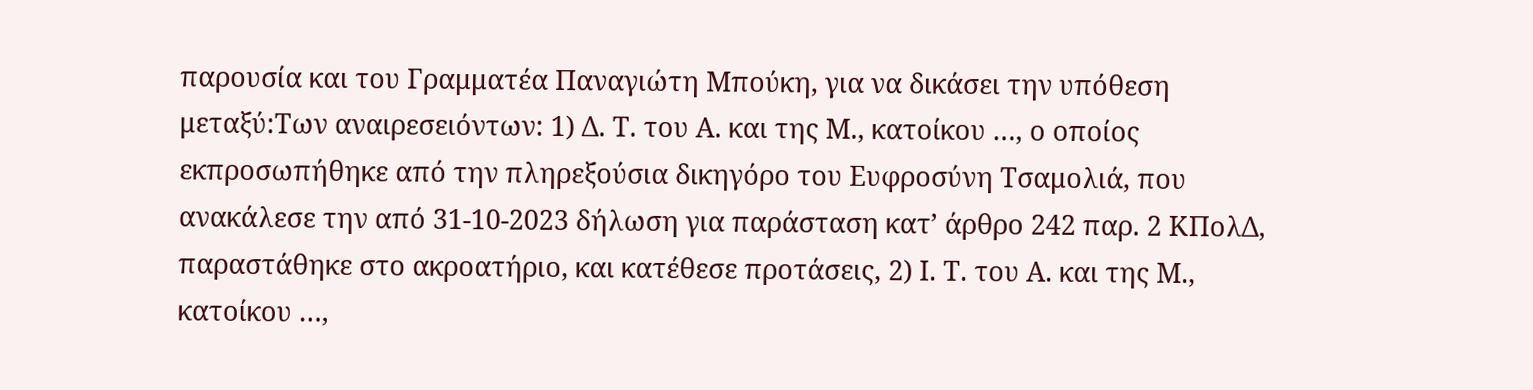παρουσία και του Γραμματέα Παναγιώτη Μπούκη, για να δικάσει την υπόθεση μεταξύ:Των αναιρεσειόντων: 1) Δ. Τ. του Α. και της Μ., κατοίκου …, ο οποίος εκπροσωπήθηκε από την πληρεξούσια δικηγόρο του Ευφροσύνη Τσαμολιά, που ανακάλεσε την από 31-10-2023 δήλωση για παράσταση κατ’ άρθρο 242 παρ. 2 ΚΠολΔ, παραστάθηκε στο ακροατήριο, και κατέθεσε προτάσεις, 2) Ι. Τ. του Α. και της Μ., κατοίκου …,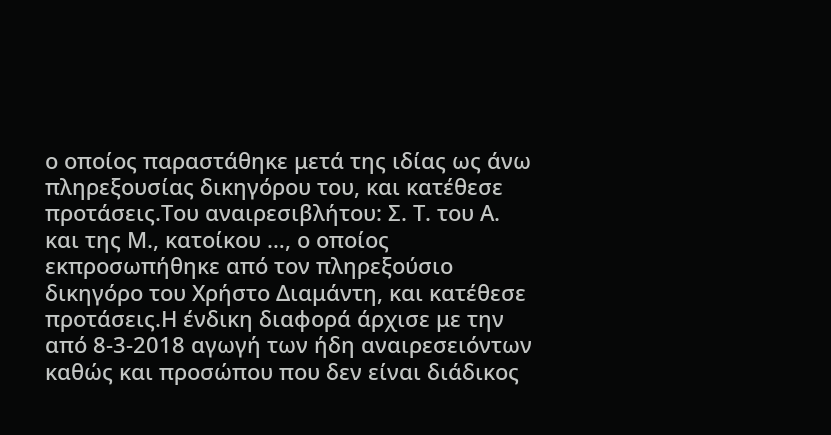ο οποίος παραστάθηκε μετά της ιδίας ως άνω πληρεξουσίας δικηγόρου του, και κατέθεσε προτάσεις.Του αναιρεσιβλήτου: Σ. Τ. του Α. και της Μ., κατοίκου …, ο οποίος εκπροσωπήθηκε από τον πληρεξούσιο δικηγόρο του Χρήστο Διαμάντη, και κατέθεσε προτάσεις.Η ένδικη διαφορά άρχισε με την από 8-3-2018 αγωγή των ήδη αναιρεσειόντων καθώς και προσώπου που δεν είναι διάδικος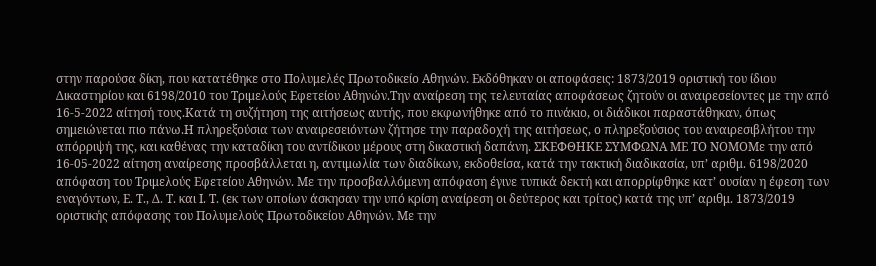στην παρούσα δίκη, που κατατέθηκε στο Πολυμελές Πρωτοδικείο Αθηνών. Εκδόθηκαν οι αποφάσεις: 1873/2019 οριστική του ίδιου Δικαστηρίου και 6198/2010 του Τριμελούς Εφετείου Αθηνών.Την αναίρεση της τελευταίας αποφάσεως ζητούν οι αναιρεσείοντες με την από 16-5-2022 αίτησή τους.Κατά τη συζήτηση της αιτήσεως αυτής, που εκφωνήθηκε από το πινάκιο, οι διάδικοι παραστάθηκαν, όπως σημειώνεται πιο πάνω.Η πληρεξούσια των αναιρεσειόντων ζήτησε την παραδοχή της αιτήσεως, ο πληρεξούσιος του αναιρεσιβλήτου την απόρριψή της, και καθένας την καταδίκη του αντίδικου μέρους στη δικαστική δαπάνη. ΣΚΕΦΘΗΚΕ ΣΥΜΦΩΝΑ ΜΕ ΤΟ ΝΟΜΟΜε την από 16-05-2022 αίτηση αναίρεσης προσβάλλεται η, αντιμωλία των διαδίκων, εκδοθείσα, κατά την τακτική διαδικασία, υπ’ αριθμ. 6198/2020 απόφαση του Τριμελούς Εφετείου Αθηνών. Με την προσβαλλόμενη απόφαση έγινε τυπικά δεκτή και απορρίφθηκε κατ’ ουσίαν η έφεση των εναγόντων, Ε. Τ., Δ. Τ. και Ι. Τ. (εκ των οποίων άσκησαν την υπό κρίση αναίρεση οι δεύτερος και τρίτος) κατά της υπ’ αριθμ. 1873/2019 οριστικής απόφασης του Πολυμελούς Πρωτοδικείου Αθηνών. Με την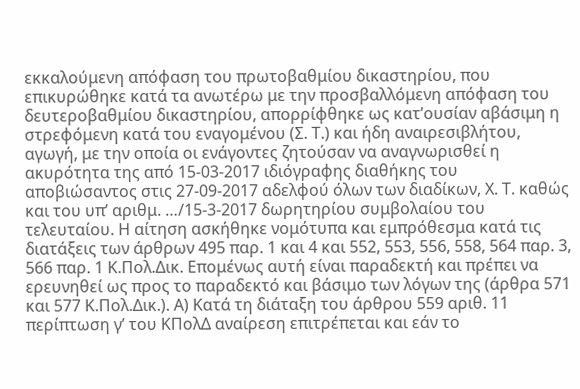εκκαλούμενη απόφαση του πρωτοβαθμίου δικαστηρίου, που επικυρώθηκε κατά τα ανωτέρω με την προσβαλλόμενη απόφαση του δευτεροβαθμίου δικαστηρίου, απορρίφθηκε ως κατ’ουσίαν αβάσιμη η στρεφόμενη κατά του εναγομένου (Σ. Τ.) και ήδη αναιρεσιβλήτου, αγωγή, με την οποία οι ενάγοντες ζητούσαν να αναγνωρισθεί η ακυρότητα της από 15-03-2017 ιδιόγραφης διαθήκης του αποβιώσαντος στις 27-09-2017 αδελφού όλων των διαδίκων, Χ. Τ. καθώς και του υπ’ αριθμ. …/15-3-2017 δωρητηρίου συμβολαίου του τελευταίου. Η αίτηση ασκήθηκε νομότυπα και εμπρόθεσμα κατά τις διατάξεις των άρθρων 495 παρ. 1 και 4 και 552, 553, 556, 558, 564 παρ. 3, 566 παρ. 1 Κ.Πολ.Δικ. Επομένως αυτή είναι παραδεκτή και πρέπει να ερευνηθεί ως προς το παραδεκτό και βάσιμο των λόγων της (άρθρα 571 και 577 Κ.Πολ.Δικ.). Α) Kατά τη διάταξη του άρθρου 559 αριθ. 11 περίπτωση γ’ του ΚΠολΔ αναίρεση επιτρέπεται και εάν το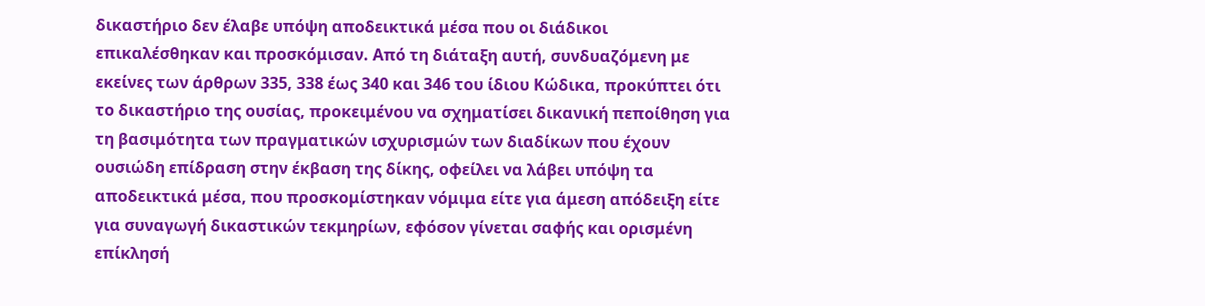δικαστήριο δεν έλαβε υπόψη αποδεικτικά μέσα που οι διάδικοι επικαλέσθηκαν και προσκόμισαν. Από τη διάταξη αυτή, συνδυαζόμενη με εκείνες των άρθρων 335, 338 έως 340 και 346 του ίδιου Κώδικα, προκύπτει ότι το δικαστήριο της ουσίας, προκειμένου να σχηματίσει δικανική πεποίθηση για τη βασιμότητα των πραγματικών ισχυρισμών των διαδίκων που έχουν ουσιώδη επίδραση στην έκβαση της δίκης, οφείλει να λάβει υπόψη τα αποδεικτικά μέσα, που προσκομίστηκαν νόμιμα είτε για άμεση απόδειξη είτε για συναγωγή δικαστικών τεκμηρίων, εφόσον γίνεται σαφής και ορισμένη επίκλησή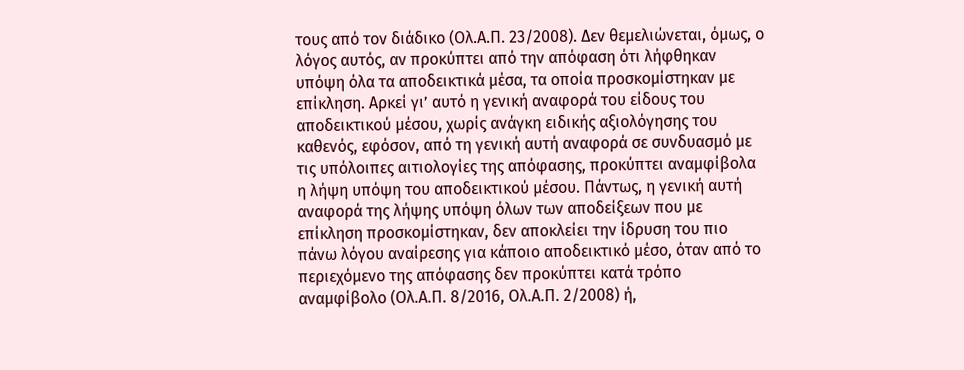τους από τον διάδικο (Ολ.Α.Π. 23/2008). Δεν θεμελιώνεται, όμως, ο λόγος αυτός, αν προκύπτει από την απόφαση ότι λήφθηκαν υπόψη όλα τα αποδεικτικά μέσα, τα οποία προσκομίστηκαν με επίκληση. Αρκεί γι’ αυτό η γενική αναφορά του είδους του αποδεικτικού μέσου, χωρίς ανάγκη ειδικής αξιολόγησης του καθενός, εφόσον, από τη γενική αυτή αναφορά σε συνδυασμό με τις υπόλοιπες αιτιολογίες της απόφασης, προκύπτει αναμφίβολα η λήψη υπόψη του αποδεικτικού μέσου. Πάντως, η γενική αυτή αναφορά της λήψης υπόψη όλων των αποδείξεων που με επίκληση προσκομίστηκαν, δεν αποκλείει την ίδρυση του πιο πάνω λόγου αναίρεσης για κάποιο αποδεικτικό μέσο, όταν από το περιεχόμενο της απόφασης δεν προκύπτει κατά τρόπο αναμφίβολο (Ολ.Α.Π. 8/2016, Ολ.Α.Π. 2/2008) ή,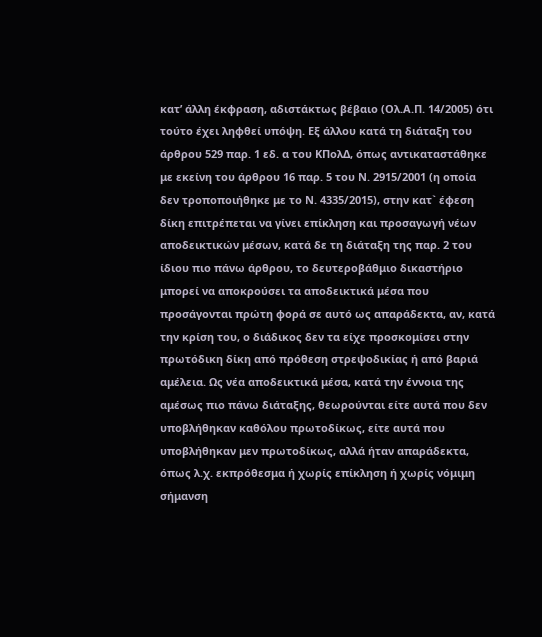κατ’ άλλη έκφραση, αδιστάκτως βέβαιο (Ολ.Α.Π. 14/2005) ότι τούτο έχει ληφθεί υπόψη. Εξ άλλου κατά τη διάταξη του άρθρου 529 παρ. 1 εδ. α του ΚΠολΔ, όπως αντικαταστάθηκε με εκείνη του άρθρου 16 παρ. 5 του Ν. 2915/2001 (η οποία δεν τροποποιήθηκε με το Ν. 4335/2015), στην κατ` έφεση δίκη επιτρέπεται να γίνει επίκληση και προσαγωγή νέων αποδεικτικών μέσων, κατά δε τη διάταξη της παρ. 2 του ίδιου πιο πάνω άρθρου, το δευτεροβάθμιο δικαστήριο μπορεί να αποκρούσει τα αποδεικτικά μέσα που προσάγονται πρώτη φορά σε αυτό ως απαράδεκτα, αν, κατά την κρίση του, ο διάδικος δεν τα είχε προσκομίσει στην πρωτόδικη δίκη από πρόθεση στρεψοδικίας ή από βαριά αμέλεια. Ως νέα αποδεικτικά μέσα, κατά την έννοια της αμέσως πιο πάνω διάταξης, θεωρούνται είτε αυτά που δεν υποβλήθηκαν καθόλου πρωτοδίκως, είτε αυτά που υποβλήθηκαν μεν πρωτοδίκως, αλλά ήταν απαράδεκτα, όπως λ.χ. εκπρόθεσμα ή χωρίς επίκληση ή χωρίς νόμιμη σήμανση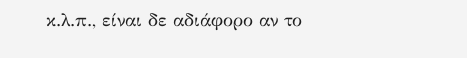κ.λ.π., είναι δε αδιάφορο αν το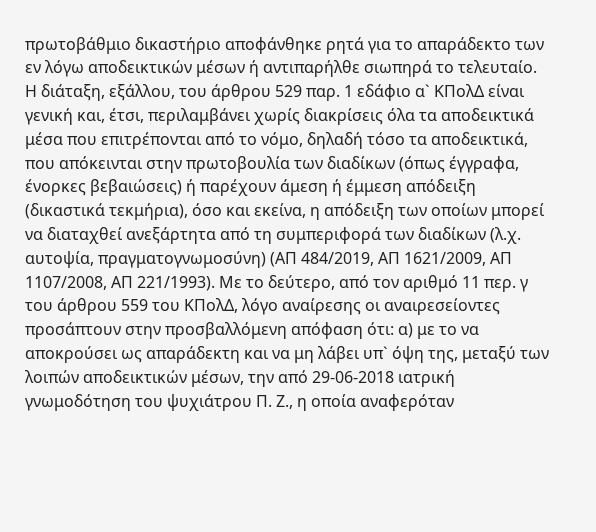πρωτοβάθμιο δικαστήριο αποφάνθηκε ρητά για το απαράδεκτο των εν λόγω αποδεικτικών μέσων ή αντιπαρήλθε σιωπηρά το τελευταίο. Η διάταξη, εξάλλου, του άρθρου 529 παρ. 1 εδάφιο α` ΚΠολΔ είναι γενική και, έτσι, περιλαμβάνει χωρίς διακρίσεις όλα τα αποδεικτικά μέσα που επιτρέπονται από το νόμο, δηλαδή τόσο τα αποδεικτικά, που απόκεινται στην πρωτοβουλία των διαδίκων (όπως έγγραφα, ένορκες βεβαιώσεις) ή παρέχουν άμεση ή έμμεση απόδειξη (δικαστικά τεκμήρια), όσο και εκείνα, η απόδειξη των οποίων μπορεί να διαταχθεί ανεξάρτητα από τη συμπεριφορά των διαδίκων (λ.χ. αυτοψία, πραγματογνωμοσύνη) (ΑΠ 484/2019, ΑΠ 1621/2009, ΑΠ 1107/2008, ΑΠ 221/1993). Με το δεύτερο, από τον αριθμό 11 περ. γ του άρθρου 559 του ΚΠολΔ, λόγο αναίρεσης οι αναιρεσείοντες προσάπτουν στην προσβαλλόμενη απόφαση ότι: α) με το να αποκρούσει ως απαράδεκτη και να μη λάβει υπ` όψη της, μεταξύ των λοιπών αποδεικτικών μέσων, την από 29-06-2018 ιατρική γνωμοδότηση του ψυχιάτρου Π. Ζ., η οποία αναφερόταν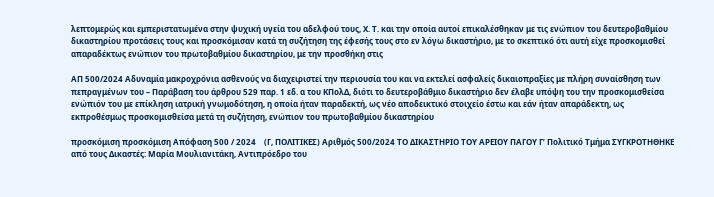λεπτομερώς και εμπεριστατωμένα στην ψυχική υγεία του αδελφού τους, Χ. Τ. και την οποία αυτοί επικαλέσθηκαν με τις ενώπιον του δευτεροβαθμίου δικαστηρίου προτάσεις τους και προσκόμισαν κατά τη συζήτηση της έφεσής τους στο εν λόγω δικαστήριο, με το σκεπτικό ότι αυτή είχε προσκομισθεί απαραδέκτως ενώπιον του πρωτοβαθμίου δικαστηρίου, με την προσθήκη στις

ΑΠ 500/2024 Αδυναμία μακροχρόνια ασθενούς να διαχειριστεί την περιουσία του και να εκτελεί ασφαλείς δικαιοπραξίες με πλήρη συναίσθηση των πεπραγμένων του – Παράβαση του άρθρου 529 παρ. 1 εδ. α του ΚΠολΔ, διότι το δευτεροβάθμιο δικαστήριο δεν έλαβε υπόψη του την προσκομισθείσα ενώπιόν του με επίκληση ιατρική γνωμοδότηση, η οποία ήταν παραδεκτή, ως νέο αποδεικτικό στοιχείο έστω και εάν ήταν απαράδεκτη, ως εκπροθέσμως προσκομισθείσα μετά τη συζήτηση, ενώπιον του πρωτοβαθμίου δικαστηρίου

προσκόμιση προσκόμιση Απόφαση 500 / 2024    (Γ, ΠΟΛΙΤΙΚΕΣ) Αριθμός 500/2024 ΤΟ ΔΙΚΑΣΤΗΡΙΟ ΤΟΥ ΑΡΕΙΟΥ ΠΑΓΟΥ Γ’ Πολιτικό Τμήμα ΣΥΓΚΡΟΤΗΘΗΚΕ από τους Δικαστές: Μαρία Μουλιανιτάκη, Αντιπρόεδρο του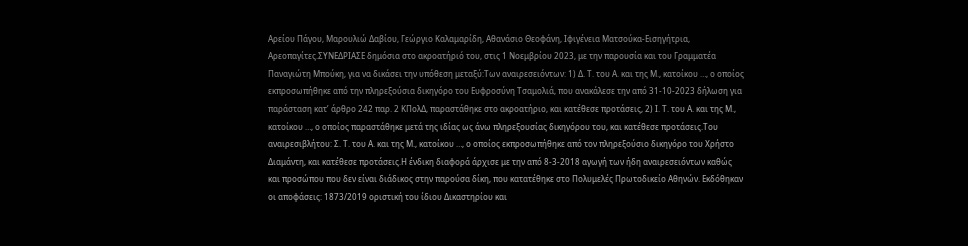Αρείου Πάγου, Μαρουλιώ Δαβίου, Γεώργιο Καλαμαρίδη, Αθανάσιο Θεοφάνη, Ιφιγένεια Ματσούκα-Εισηγήτρια, Αρεοπαγίτες.ΣΥΝΕΔΡΙΑΣΕ δημόσια στο ακροατήριό του, στις 1 Νοεμβρίου 2023, με την παρουσία και του Γραμματέα Παναγιώτη Μπούκη, για να δικάσει την υπόθεση μεταξύ:Των αναιρεσειόντων: 1) Δ. Τ. του Α. και της Μ., κατοίκου …, ο οποίος εκπροσωπήθηκε από την πληρεξούσια δικηγόρο του Ευφροσύνη Τσαμολιά, που ανακάλεσε την από 31-10-2023 δήλωση για παράσταση κατ’ άρθρο 242 παρ. 2 ΚΠολΔ, παραστάθηκε στο ακροατήριο, και κατέθεσε προτάσεις, 2) Ι. Τ. του Α. και της Μ., κατοίκου …, ο οποίος παραστάθηκε μετά της ιδίας ως άνω πληρεξουσίας δικηγόρου του, και κατέθεσε προτάσεις.Του αναιρεσιβλήτου: Σ. Τ. του Α. και της Μ., κατοίκου …, ο οποίος εκπροσωπήθηκε από τον πληρεξούσιο δικηγόρο του Χρήστο Διαμάντη, και κατέθεσε προτάσεις.Η ένδικη διαφορά άρχισε με την από 8-3-2018 αγωγή των ήδη αναιρεσειόντων καθώς και προσώπου που δεν είναι διάδικος στην παρούσα δίκη, που κατατέθηκε στο Πολυμελές Πρωτοδικείο Αθηνών. Εκδόθηκαν οι αποφάσεις: 1873/2019 οριστική του ίδιου Δικαστηρίου και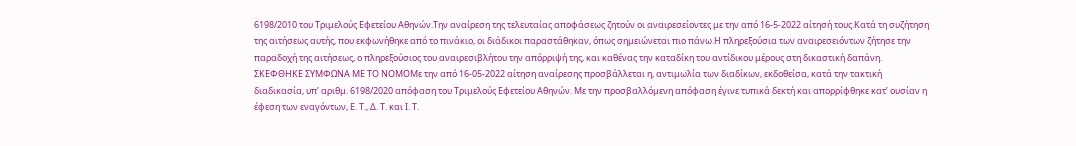6198/2010 του Τριμελούς Εφετείου Αθηνών.Την αναίρεση της τελευταίας αποφάσεως ζητούν οι αναιρεσείοντες με την από 16-5-2022 αίτησή τους.Κατά τη συζήτηση της αιτήσεως αυτής, που εκφωνήθηκε από το πινάκιο, οι διάδικοι παραστάθηκαν, όπως σημειώνεται πιο πάνω.Η πληρεξούσια των αναιρεσειόντων ζήτησε την παραδοχή της αιτήσεως, ο πληρεξούσιος του αναιρεσιβλήτου την απόρριψή της, και καθένας την καταδίκη του αντίδικου μέρους στη δικαστική δαπάνη. ΣΚΕΦΘΗΚΕ ΣΥΜΦΩΝΑ ΜΕ ΤΟ ΝΟΜΟΜε την από 16-05-2022 αίτηση αναίρεσης προσβάλλεται η, αντιμωλία των διαδίκων, εκδοθείσα, κατά την τακτική διαδικασία, υπ’ αριθμ. 6198/2020 απόφαση του Τριμελούς Εφετείου Αθηνών. Με την προσβαλλόμενη απόφαση έγινε τυπικά δεκτή και απορρίφθηκε κατ’ ουσίαν η έφεση των εναγόντων, Ε. Τ., Δ. Τ. και Ι. Τ.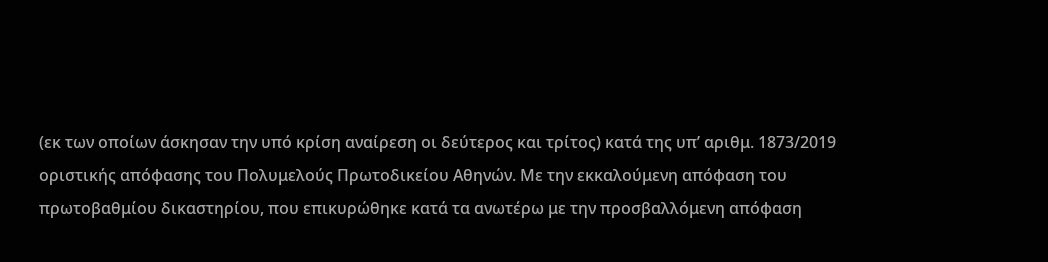(εκ των οποίων άσκησαν την υπό κρίση αναίρεση οι δεύτερος και τρίτος) κατά της υπ’ αριθμ. 1873/2019 οριστικής απόφασης του Πολυμελούς Πρωτοδικείου Αθηνών. Με την εκκαλούμενη απόφαση του πρωτοβαθμίου δικαστηρίου, που επικυρώθηκε κατά τα ανωτέρω με την προσβαλλόμενη απόφαση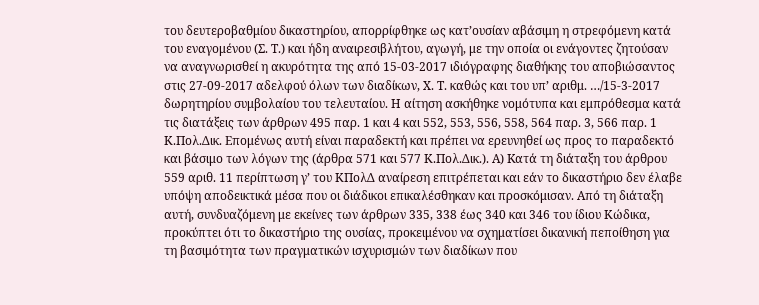του δευτεροβαθμίου δικαστηρίου, απορρίφθηκε ως κατ’ουσίαν αβάσιμη η στρεφόμενη κατά του εναγομένου (Σ. Τ.) και ήδη αναιρεσιβλήτου, αγωγή, με την οποία οι ενάγοντες ζητούσαν να αναγνωρισθεί η ακυρότητα της από 15-03-2017 ιδιόγραφης διαθήκης του αποβιώσαντος στις 27-09-2017 αδελφού όλων των διαδίκων, Χ. Τ. καθώς και του υπ’ αριθμ. …/15-3-2017 δωρητηρίου συμβολαίου του τελευταίου. Η αίτηση ασκήθηκε νομότυπα και εμπρόθεσμα κατά τις διατάξεις των άρθρων 495 παρ. 1 και 4 και 552, 553, 556, 558, 564 παρ. 3, 566 παρ. 1 Κ.Πολ.Δικ. Επομένως αυτή είναι παραδεκτή και πρέπει να ερευνηθεί ως προς το παραδεκτό και βάσιμο των λόγων της (άρθρα 571 και 577 Κ.Πολ.Δικ.). Α) Kατά τη διάταξη του άρθρου 559 αριθ. 11 περίπτωση γ’ του ΚΠολΔ αναίρεση επιτρέπεται και εάν το δικαστήριο δεν έλαβε υπόψη αποδεικτικά μέσα που οι διάδικοι επικαλέσθηκαν και προσκόμισαν. Από τη διάταξη αυτή, συνδυαζόμενη με εκείνες των άρθρων 335, 338 έως 340 και 346 του ίδιου Κώδικα, προκύπτει ότι το δικαστήριο της ουσίας, προκειμένου να σχηματίσει δικανική πεποίθηση για τη βασιμότητα των πραγματικών ισχυρισμών των διαδίκων που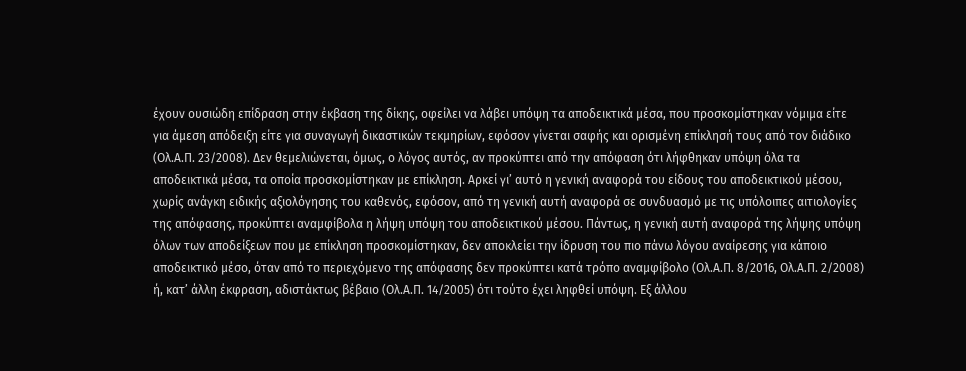έχουν ουσιώδη επίδραση στην έκβαση της δίκης, οφείλει να λάβει υπόψη τα αποδεικτικά μέσα, που προσκομίστηκαν νόμιμα είτε για άμεση απόδειξη είτε για συναγωγή δικαστικών τεκμηρίων, εφόσον γίνεται σαφής και ορισμένη επίκλησή τους από τον διάδικο (Ολ.Α.Π. 23/2008). Δεν θεμελιώνεται, όμως, ο λόγος αυτός, αν προκύπτει από την απόφαση ότι λήφθηκαν υπόψη όλα τα αποδεικτικά μέσα, τα οποία προσκομίστηκαν με επίκληση. Αρκεί γι’ αυτό η γενική αναφορά του είδους του αποδεικτικού μέσου, χωρίς ανάγκη ειδικής αξιολόγησης του καθενός, εφόσον, από τη γενική αυτή αναφορά σε συνδυασμό με τις υπόλοιπες αιτιολογίες της απόφασης, προκύπτει αναμφίβολα η λήψη υπόψη του αποδεικτικού μέσου. Πάντως, η γενική αυτή αναφορά της λήψης υπόψη όλων των αποδείξεων που με επίκληση προσκομίστηκαν, δεν αποκλείει την ίδρυση του πιο πάνω λόγου αναίρεσης για κάποιο αποδεικτικό μέσο, όταν από το περιεχόμενο της απόφασης δεν προκύπτει κατά τρόπο αναμφίβολο (Ολ.Α.Π. 8/2016, Ολ.Α.Π. 2/2008) ή, κατ’ άλλη έκφραση, αδιστάκτως βέβαιο (Ολ.Α.Π. 14/2005) ότι τούτο έχει ληφθεί υπόψη. Εξ άλλου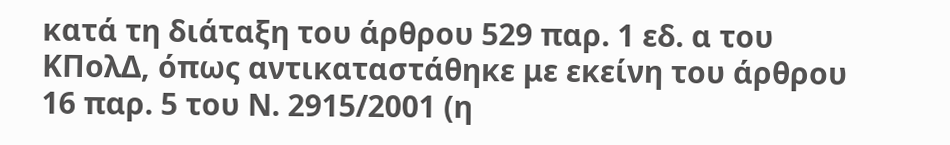κατά τη διάταξη του άρθρου 529 παρ. 1 εδ. α του ΚΠολΔ, όπως αντικαταστάθηκε με εκείνη του άρθρου 16 παρ. 5 του Ν. 2915/2001 (η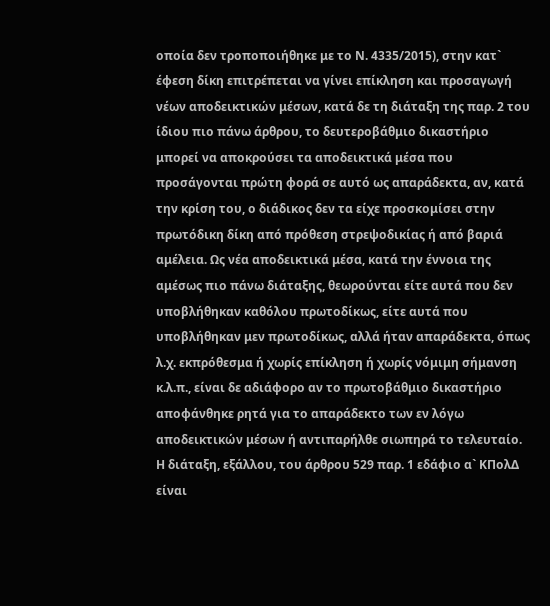οποία δεν τροποποιήθηκε με το Ν. 4335/2015), στην κατ` έφεση δίκη επιτρέπεται να γίνει επίκληση και προσαγωγή νέων αποδεικτικών μέσων, κατά δε τη διάταξη της παρ. 2 του ίδιου πιο πάνω άρθρου, το δευτεροβάθμιο δικαστήριο μπορεί να αποκρούσει τα αποδεικτικά μέσα που προσάγονται πρώτη φορά σε αυτό ως απαράδεκτα, αν, κατά την κρίση του, ο διάδικος δεν τα είχε προσκομίσει στην πρωτόδικη δίκη από πρόθεση στρεψοδικίας ή από βαριά αμέλεια. Ως νέα αποδεικτικά μέσα, κατά την έννοια της αμέσως πιο πάνω διάταξης, θεωρούνται είτε αυτά που δεν υποβλήθηκαν καθόλου πρωτοδίκως, είτε αυτά που υποβλήθηκαν μεν πρωτοδίκως, αλλά ήταν απαράδεκτα, όπως λ.χ. εκπρόθεσμα ή χωρίς επίκληση ή χωρίς νόμιμη σήμανση κ.λ.π., είναι δε αδιάφορο αν το πρωτοβάθμιο δικαστήριο αποφάνθηκε ρητά για το απαράδεκτο των εν λόγω αποδεικτικών μέσων ή αντιπαρήλθε σιωπηρά το τελευταίο. Η διάταξη, εξάλλου, του άρθρου 529 παρ. 1 εδάφιο α` ΚΠολΔ είναι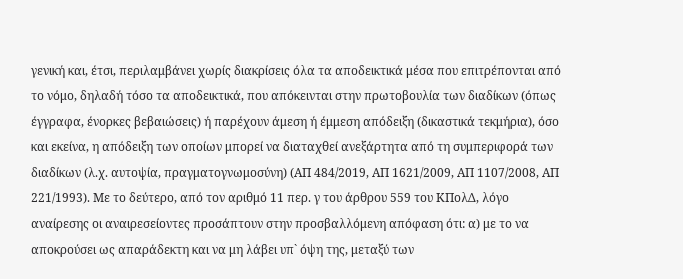γενική και, έτσι, περιλαμβάνει χωρίς διακρίσεις όλα τα αποδεικτικά μέσα που επιτρέπονται από το νόμο, δηλαδή τόσο τα αποδεικτικά, που απόκεινται στην πρωτοβουλία των διαδίκων (όπως έγγραφα, ένορκες βεβαιώσεις) ή παρέχουν άμεση ή έμμεση απόδειξη (δικαστικά τεκμήρια), όσο και εκείνα, η απόδειξη των οποίων μπορεί να διαταχθεί ανεξάρτητα από τη συμπεριφορά των διαδίκων (λ.χ. αυτοψία, πραγματογνωμοσύνη) (ΑΠ 484/2019, ΑΠ 1621/2009, ΑΠ 1107/2008, ΑΠ 221/1993). Με το δεύτερο, από τον αριθμό 11 περ. γ του άρθρου 559 του ΚΠολΔ, λόγο αναίρεσης οι αναιρεσείοντες προσάπτουν στην προσβαλλόμενη απόφαση ότι: α) με το να αποκρούσει ως απαράδεκτη και να μη λάβει υπ` όψη της, μεταξύ των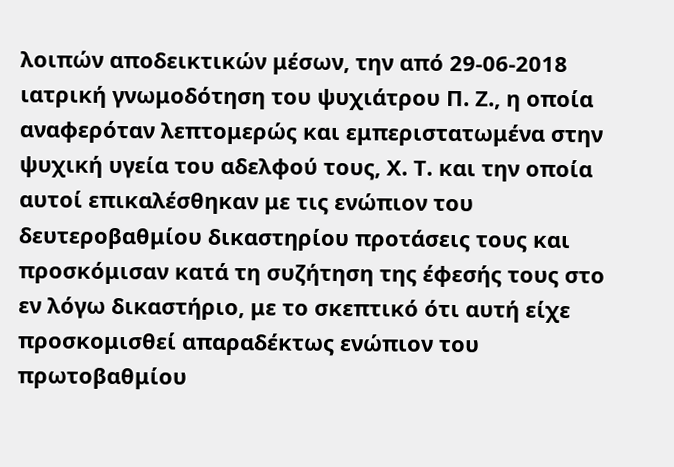λοιπών αποδεικτικών μέσων, την από 29-06-2018 ιατρική γνωμοδότηση του ψυχιάτρου Π. Ζ., η οποία αναφερόταν λεπτομερώς και εμπεριστατωμένα στην ψυχική υγεία του αδελφού τους, Χ. Τ. και την οποία αυτοί επικαλέσθηκαν με τις ενώπιον του δευτεροβαθμίου δικαστηρίου προτάσεις τους και προσκόμισαν κατά τη συζήτηση της έφεσής τους στο εν λόγω δικαστήριο, με το σκεπτικό ότι αυτή είχε προσκομισθεί απαραδέκτως ενώπιον του πρωτοβαθμίου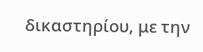δικαστηρίου, με την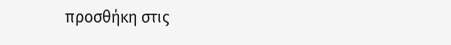προσθήκη στις